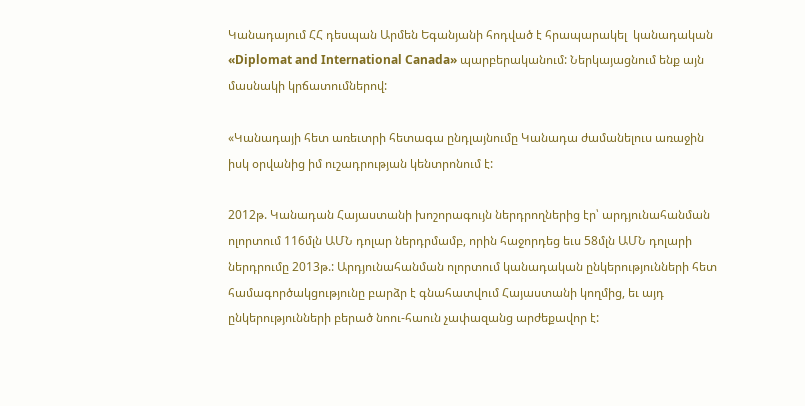Կանադայում ՀՀ դեսպան Արմեն Եգանյանի հոդված է հրապարակել  կանադական «Diplomat and International Canada» պարբերականում: Ներկայացնում ենք այն մասնակի կրճատումներով:

«Կանադայի հետ առեւտրի հետագա ընդլայնումը Կանադա ժամանելուս առաջին իսկ օրվանից իմ ուշադրության կենտրոնում է:

2012թ. Կանադան Հայաստանի խոշորագույն ներդրողներից էր՝ արդյունահանման ոլորտում 116մլն ԱՄՆ դոլար ներդրմամբ, որին հաջորդեց եւս 58մլն ԱՄՆ դոլարի ներդրումը 2013թ.: Արդյունահանման ոլորտում կանադական ընկերությունների հետ համագործակցությունը բարձր է գնահատվում Հայաստանի կողմից, եւ այդ ընկերությունների բերած նոու-հաուն չափազանց արժեքավոր է: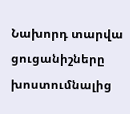Նախորդ տարվա ցուցանիշները խոստումնալից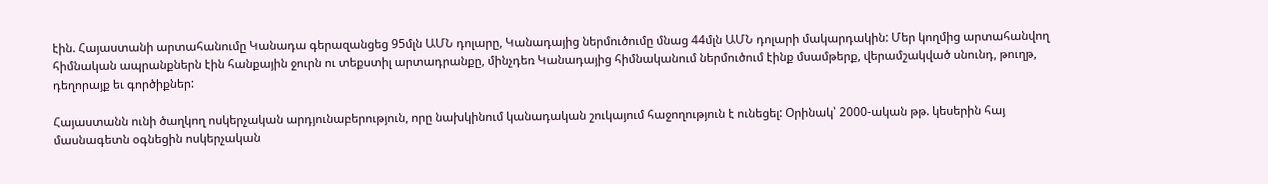էին. Հայաստանի արտահանումը Կանադա գերազանցեց 95մլն ԱՄՆ դոլարը, Կանադայից ներմուծումը մնաց 44մլն ԱՄՆ դոլարի մակարդակին: Մեր կողմից արտահանվող հիմնական ապրանքներն էին հանքային ջուրն ու տեքստիլ արտադրանքը, մինչդեռ Կանադայից հիմնականում ներմուծում էինք մսամթերք, վերամշակված սնունդ, թուղթ, դեղորայք եւ գործիքներ:

Հայաստանն ունի ծաղկող ոսկերչական արդյունաբերություն, որը նախկինում կանադական շուկայում հաջողություն է ունեցել: Օրինակ՝ 2000-ական թթ. կեսերին հայ մասնագետն օգնեցին ոսկերչական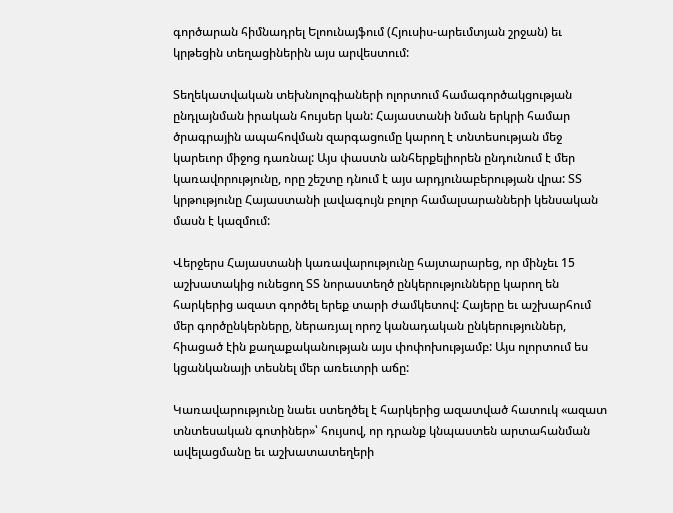գործարան հիմնադրել Ելոունայֆում (Հյուսիս-արեւմտյան շրջան) եւ կրթեցին տեղացիներին այս արվեստում:

Տեղեկատվական տեխնոլոգիաների ոլորտում համագործակցության ընդլայնման իրական հույսեր կան: Հայաստանի նման երկրի համար ծրագրային ապահովման զարգացումը կարող է տնտեսության մեջ կարեւոր միջոց դառնալ: Այս փաստն անհերքելիորեն ընդունում է մեր կառավորությունը, որը շեշտը դնում է այս արդյունաբերության վրա: ՏՏ կրթությունը Հայաստանի լավագույն բոլոր համալսարանների կենսական մասն է կազմում:

Վերջերս Հայաստանի կառավարությունը հայտարարեց, որ մինչեւ 15 աշխատակից ունեցող ՏՏ նորաստեղծ ընկերությունները կարող են հարկերից ազատ գործել երեք տարի ժամկետով: Հայերը եւ աշխարհում մեր գործընկերները, ներառյալ որոշ կանադական ընկերություններ, հիացած էին քաղաքականության այս փոփոխությամբ: Այս ոլորտում ես կցանկանայի տեսնել մեր առեւտրի աճը:

Կառավարությունը նաեւ ստեղծել է հարկերից ազատված հատուկ «ազատ տնտեսական գոտիներ»՝ հույսով, որ դրանք կնպաստեն արտահանման ավելացմանը եւ աշխատատեղերի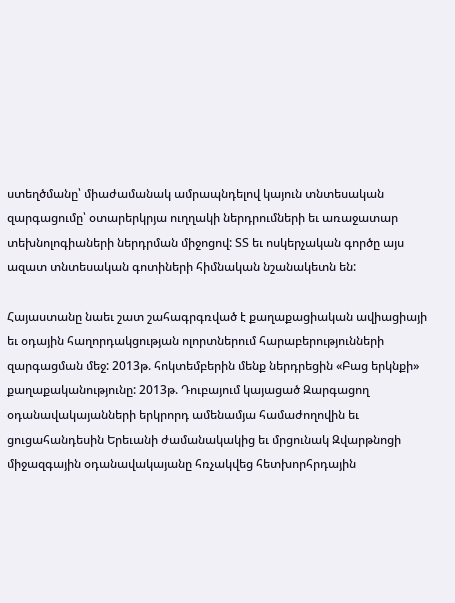ստեղծմանը՝ միաժամանակ ամրապնդելով կայուն տնտեսական զարգացումը՝ օտարերկրյա ուղղակի ներդրումների եւ առաջատար տեխնոլոգիաների ներդրման միջոցով: ՏՏ եւ ոսկերչական գործը այս ազատ տնտեսական գոտիների հիմնական նշանակետն են:

Հայաստանը նաեւ շատ շահագրգռված է քաղաքացիական ավիացիայի եւ օդային հաղորդակցության ոլորտներում հարաբերությունների զարգացման մեջ: 2013թ. հոկտեմբերին մենք ներդրեցին «Բաց երկնքի» քաղաքականությունը: 2013թ. Դուբայում կայացած Զարգացող օդանավակայանների երկրորդ ամենամյա համաժողովին եւ ցուցահանդեսին Երեւանի ժամանակակից եւ մրցունակ Զվարթնոցի միջազգային օդանավակայանը հռչակվեց հետխորհրդային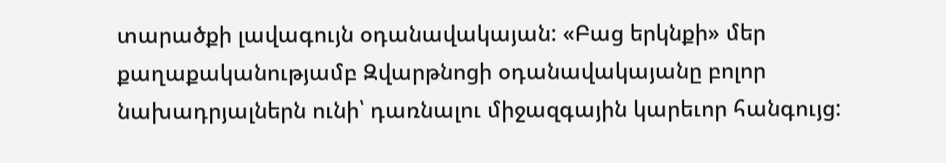տարածքի լավագույն օդանավակայան: «Բաց երկնքի» մեր քաղաքականությամբ Զվարթնոցի օդանավակայանը բոլոր նախադրյալներն ունի՝ դառնալու միջազգային կարեւոր հանգույց: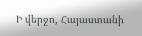Ի վերջո, Հայաստանի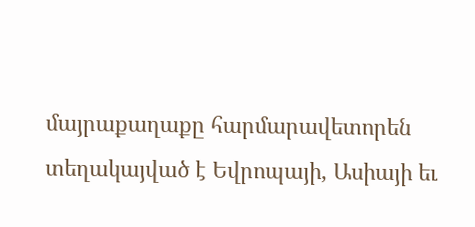մայրաքաղաքը հարմարավետորեն տեղակայված է Եվրոպայի, Ասիայի եւ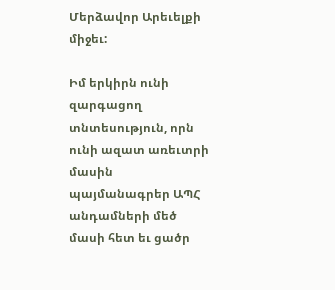Մերձավոր Արեւելքի միջեւ:

Իմ երկիրն ունի զարգացող տնտեսություն, որն ունի ազատ առեւտրի մասին պայմանագրեր ԱՊՀ անդամների մեծ մասի հետ եւ ցածր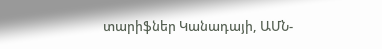տարիֆներ Կանադայի, ԱՄՆ-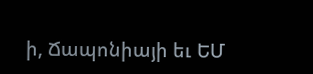ի, Ճապոնիայի եւ ԵՄ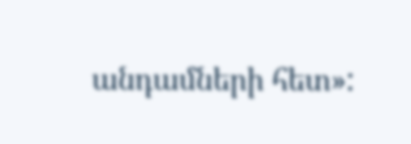անդամների հետ»: